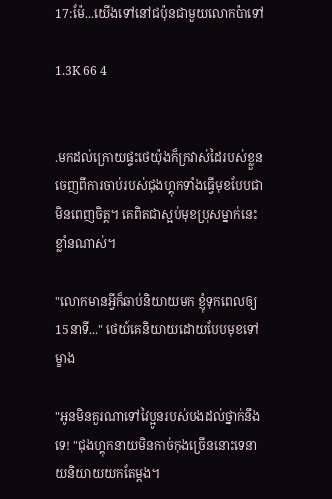17:ម៉ែ...យើងទៅនៅជប៉ុនជាមួយលោកប៉ាទៅ

1.3K 66 4


.មកដល់ក្រោយផ្ទះថេយ៉ុងក៏ក្រវាស់ដៃរបស់ខ្លួនចេញពីការចាប់របស់ជុងហ្គុកទាំងធ្វើមុខបែបជាមិនពេញចិត្ត។ គេពិតជាស្អប់មុខប្រុសម្នាក់នេះខ្លាំនណាស់។

"លោកមានអ្វីក៏ឆាប់និយាយមក ខ្ញុំទុកពេលឲ្យ15នាទី..." ថេយ៍គេនិយាយដោយបែបមុខទៅម្ខាង

"អូនមិនគួរណាទៅវៃប្អូនរបស់បងដល់ថ្នាក់នឹងទេ! "ជុងហ្គុកនាយមិនកាច់កុងច្រើននោះទេនាយនិយាយយកតែម្តង។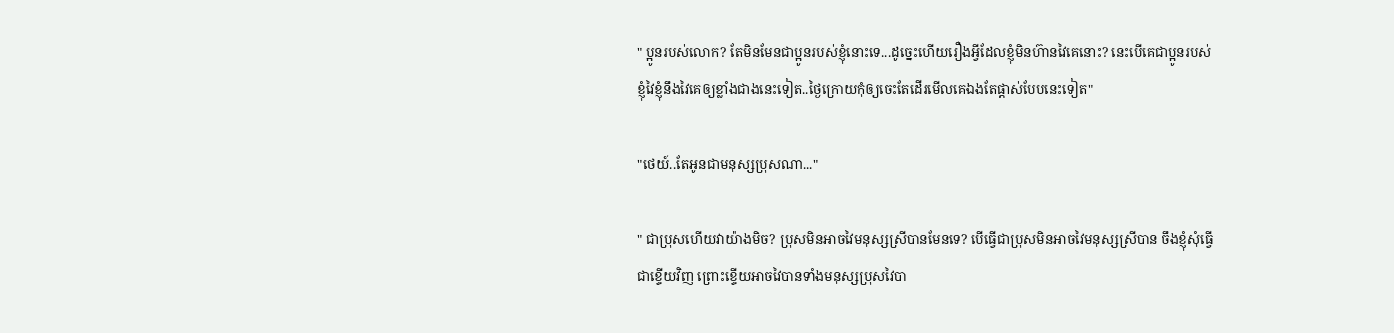" ប្អូនរបស់លោក? តែមិនមែនជាប្អូនរបស់ខ្ញុំនោះទេ...ដូច្នេះហើយរឿងអ្វីដែលខ្ញុំមិនហ៊ានវៃគេនោះ? នេះបើគេជាប្អូនរបស់ខ្ញុំវៃខ្ញុំនឹងវៃគេឲ្យខ្លាំងជាងនេះទៀត..ថ្ងៃក្រោយកុំឲ្យចេះតែដើរមើលគេឯងតែផ្តាស់បែបនេះទៀត"

"ថេយ៍..តែអូនជាមនុស្សប្រុសណា..."

" ជាប្រុសហើយវាយ៉ាងមិច? ប្រុសមិនអាចវៃមនុស្សស្រីបានមែនទេ? បើធ្វើជាប្រុសមិនអាចវៃមនុស្សស្រីបាន ចឹងខ្ញុំសុំធ្វើជាខ្ទើយវិញ ព្រោះខ្ទើយអាចវៃបានទាំងមនុស្សប្រុសវៃបា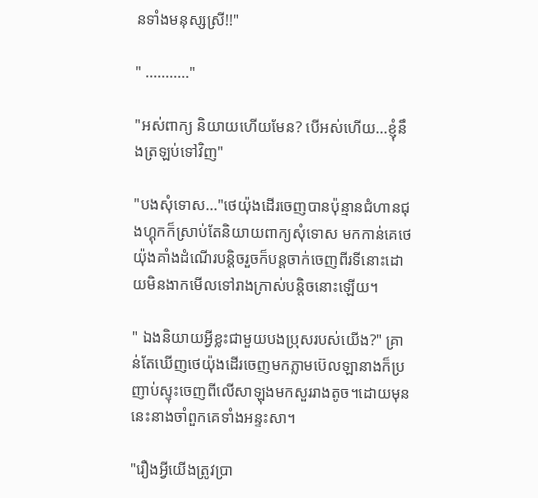នទាំងមនុស្សស្រី!!"

" ..........."

"អស់ពាក្យ និយាយហើយមែន? បើអស់ហើយ...ខ្ញុំនឹងត្រឡប់ទៅវិញ"

"បងសុំទោស..."ថេយ៉ុងដើរចេញបានប៉ុន្មានជំហានជុងហ្គុកក៏ស្រាប់តែនិយាយពាក្យសុំទោស មកកាន់គេថេយ៉ុងគាំងដំណើរបន្តិចរួចក៏បន្តចាក់ចេញពីរទីនោះដោយមិនងាកមើលទៅរាងក្រាស់បន្តិចនោះឡើយ។

" ឯងនិយាយអ្វីខ្លះជាមួយបងប្រុសរបស់យើង?" គ្រាន់តែឃើញថេយ៉ុងដើរចេញមកភ្លាមប៊េលឡានាងក៏ប្រញាប់ស្ទុះចេញពីលើសាឡុងមកសួររាងតូច។ដោយមុននេះនាងចាំពួកគេទាំងអន្ទះសា។

"រឿងអ្វីយើងត្រូវប្រា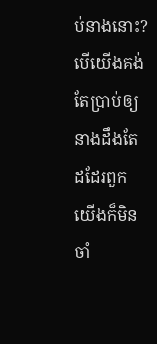ប់នាងនោះ? បើយើងគង់តែប្រាប់ឲ្យនាងដឹងតែដដែរពួកយើងក៏មិនចាំ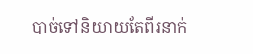បាច់ទៅនិយាយតែពីរនាក់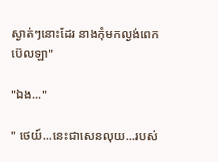ស្ងាត់ៗនោះដែរ នាងកុំមកល្ងង់ពេកប៊េលឡា"

"ឯង..."

" ថេយ៍...នេះជាសេនលុយ...របស់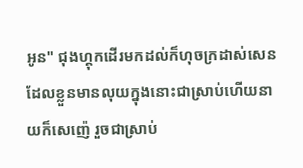អូន" ជុងហ្គុកដើរមកដល់ក៏ហុចក្រដាស់សេនដែលខ្លួនមានលុយក្នុងនោះជាស្រាប់ហើយនាយក៏សេញ៉េ រួចជាស្រាប់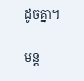ដូចគ្នា។

មន្ត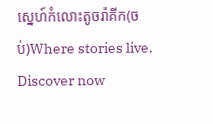ស្នេហ៍កំលោះតូចរ៉ាគីក(ចប់)Where stories live. Discover now